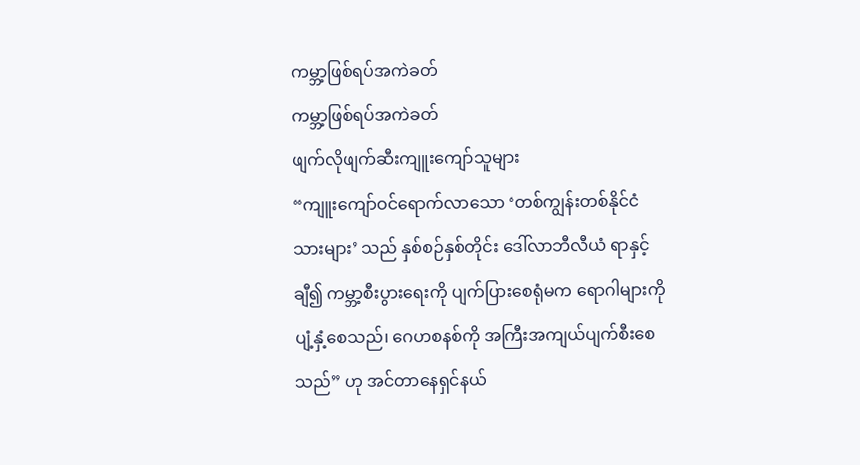ကမ္ဘာ့ဖြစ်ရပ်အကဲခတ်
ကမ္ဘာ့ဖြစ်ရပ်အကဲခတ်
ဖျက်လိုဖျက်ဆီးကျူးကျော်သူများ
“ကျူးကျော်ဝင်ရောက်လာသော ‘တစ်ကျွန်းတစ်နိုင်ငံသားများ’ သည် နှစ်စဉ်နှစ်တိုင်း ဒေါ်လာဘီလီယံ ရာနှင့်ချီ၍ ကမ္ဘာ့စီးပွားရေးကို ပျက်ပြားစေရုံမက ရောဂါများကို ပျံ့နှံ့စေသည်၊ ဂေဟစနစ်ကို အကြီးအကျယ်ပျက်စီးစေသည်” ဟု အင်တာနေရှင်နယ်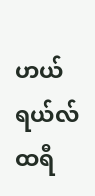ဟယ်ရယ်လ် ထရီ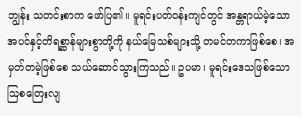ဘျွန်း သတင်းစာက ဖော်ပြ၏။ မူရင်းပတ်ဝန်းကျင်တွင် အန္တရာယ်မဲ့သော အပင်နှင့်တိရစ္ဆာန်များစွာတို့ကို နယ်မြေသစ်များသို့ တမင်တကာဖြစ်စေ၊ အမှတ်တမဲ့ဖြစ်စေ သယ်ဆောင်သွားကြသည်။ ဥပမာ၊ မူရင်းဒေသဖြစ်သော ဩစတြေးလျ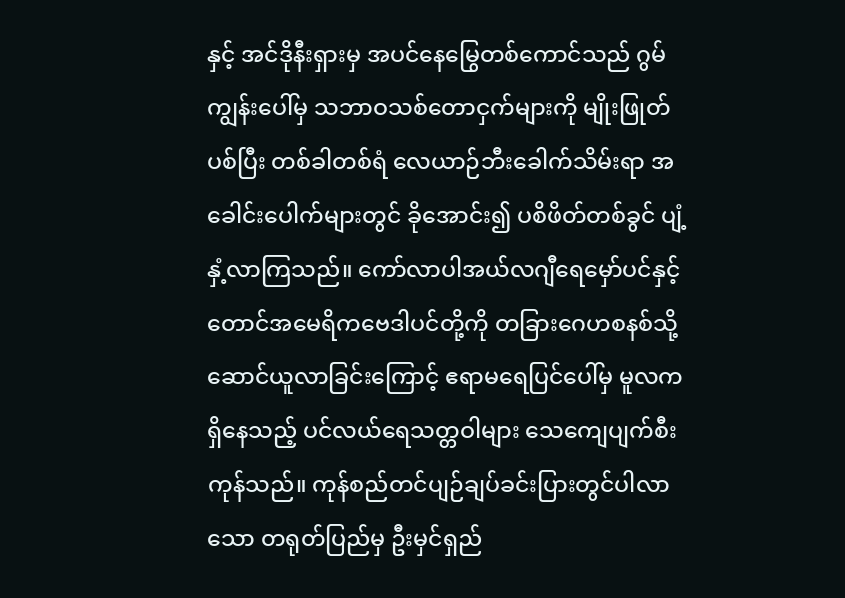နှင့် အင်ဒိုနီးရှားမှ အပင်နေမြွေတစ်ကောင်သည် ဂွမ်ကျွန်းပေါ်မှ သဘာဝသစ်တောငှက်များကို မျိုးဖြုတ်ပစ်ပြီး တစ်ခါတစ်ရံ လေယာဉ်ဘီးခေါက်သိမ်းရာ အခေါင်းပေါက်များတွင် ခိုအောင်း၍ ပစိဖိတ်တစ်ခွင် ပျံ့နှံ့လာကြသည်။ ကော်လာပါအယ်လဂျီရေမှော်ပင်နှင့် တောင်အမေရိကဗေဒါပင်တို့ကို တခြားဂေဟစနစ်သို့ ဆောင်ယူလာခြင်းကြောင့် ဧရာမရေပြင်ပေါ်မှ မူလကရှိနေသည့် ပင်လယ်ရေသတ္တဝါများ သေကျေပျက်စီးကုန်သည်။ ကုန်စည်တင်ပျဉ်ချပ်ခင်းပြားတွင်ပါလာသော တရုတ်ပြည်မှ ဦးမှင်ရှည်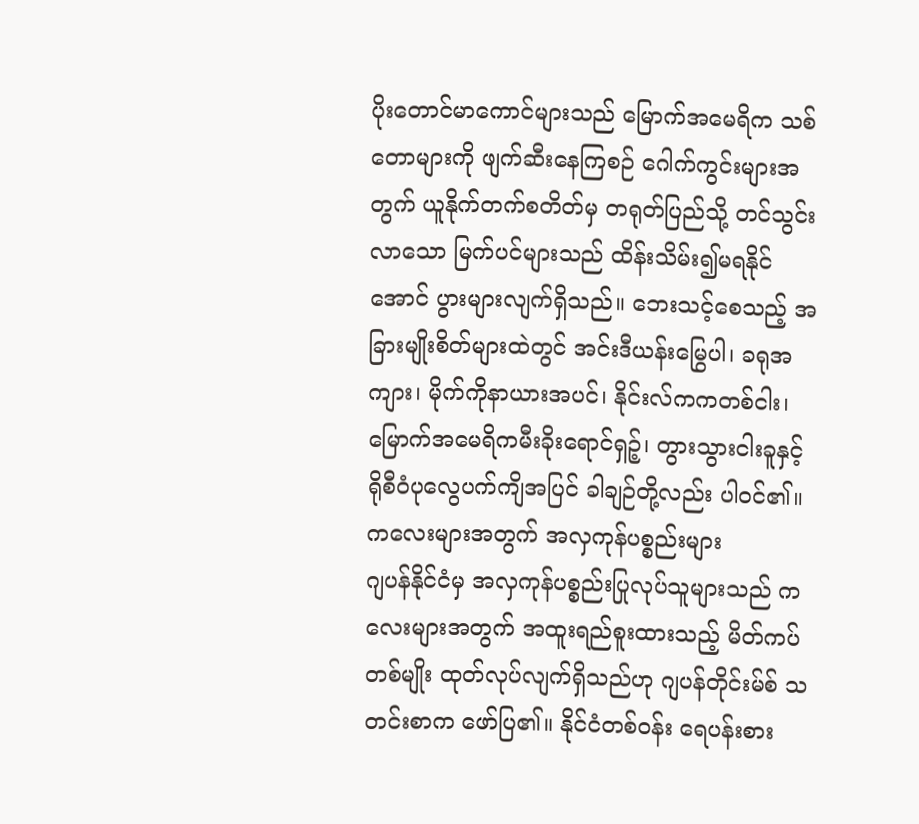ပိုးတောင်မာကောင်များသည် မြောက်အမေရိက သစ်တောများကို ဖျက်ဆီးနေကြစဉ် ဂေါက်ကွင်းများအတွက် ယူနိုက်တက်စတိတ်မှ တရုတ်ပြည်သို့ တင်သွင်းလာသော မြက်ပင်များသည် ထိန်းသိမ်း၍မရနိုင်အောင် ပွားများလျက်ရှိသည်။ ဘေးသင့်စေသည့် အခြားမျိုးစိတ်များထဲတွင် အင်းဒီယန်းမြွေပါ၊ ခရုအကျား၊ မိုက်ကိုနာယားအပင်၊ နိုင်းလ်ကကတစ်ငါး၊ မြောက်အမေရိကမီးခိုးရောင်ရှဉ့်၊ တွားသွားငါးခူနှင့် ရိုစီဝံပုလွေပက်ကျိအပြင် ခါချဉ်တို့လည်း ပါဝင်၏။
ကလေးများအတွက် အလှကုန်ပစ္စည်းများ
ဂျပန်နိုင်ငံမှ အလှကုန်ပစ္စည်းပြုလုပ်သူများသည် ကလေးများအတွက် အထူးရည်စူးထားသည့် မိတ်ကပ်တစ်မျိုး ထုတ်လုပ်လျက်ရှိသည်ဟု ဂျပန်တိုင်းမ်စ် သတင်းစာက ဖော်ပြ၏။ နိုင်ငံတစ်ဝန်း ရေပန်းစား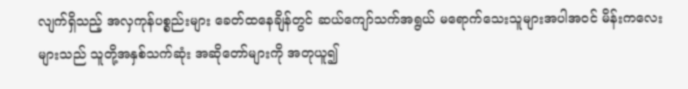လျက်ရှိသည့် အလှကုန်ပစ္စည်းများ ခေတ်ထနေချိန်တွင် ဆယ်ကျော်သက်အရွယ် မရောက်သေးသူများအပါအဝင် မိန်းကလေးများသည် သူတို့အနှစ်သက်ဆုံး အဆိုတော်များကို အတုယူ၍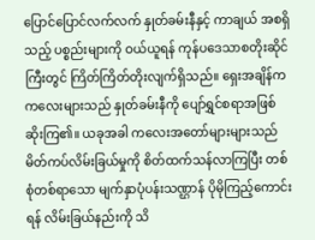ပြောင်ပြောင်လက်လက် နှုတ်ခမ်းနီနှင့် ကာချယ် အစရှိသည့် ပစ္စည်းများကို ဝယ်ယူရန် ကုန်ပဒေသာစတိုးဆိုင်ကြီးတွင် ကြိတ်ကြိတ်တိုးလျက်ရှိသည်။ ရှေးအချိန်က ကလေးများသည် နှုတ်ခမ်းနီကို ပျော်ရွှင်စရာအဖြစ် ဆိုးကြ၏။ ယခုအခါ ကလေးအတော်များများသည် မိတ်ကပ်လိမ်းခြယ်မှုကို စိတ်ထက်သန်လာကြပြီး တစ်စုံတစ်ရာသော မျက်နှာပုံပန်းသဏ္ဌာန် ပိုမိုကြည့်ကောင်းရန် လိမ်းခြယ်နည်းကို သိ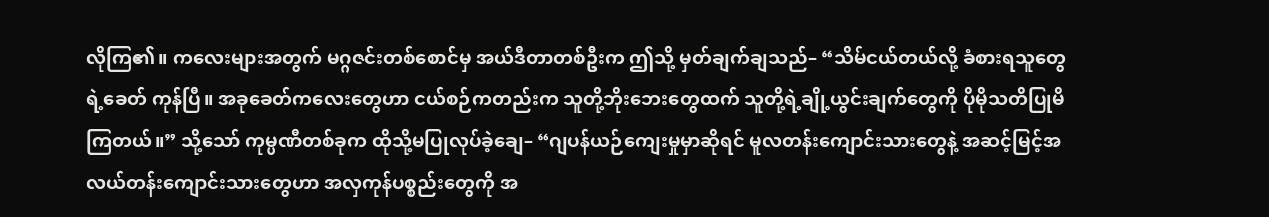လိုကြ၏။ ကလေးများအတွက် မဂ္ဂဇင်းတစ်စောင်မှ အယ်ဒီတာတစ်ဦးက ဤသို့ မှတ်ချက်ချသည်– “သိမ်ငယ်တယ်လို့ ခံစားရသူတွေရဲ့ခေတ် ကုန်ပြီ။ အခုခေတ်ကလေးတွေဟာ ငယ်စဉ်ကတည်းက သူတို့ဘိုးဘေးတွေထက် သူတို့ရဲ့ချို့ယွင်းချက်တွေကို ပိုမိုသတိပြုမိကြတယ်။” သို့သော် ကုမ္ပဏီတစ်ခုက ထိုသို့မပြုလုပ်ခဲ့ချေ– “ဂျပန်ယဉ်ကျေးမှုမှာဆိုရင် မူလတန်းကျောင်းသားတွေနဲ့ အဆင့်မြင့်အလယ်တန်းကျောင်းသားတွေဟာ အလှကုန်ပစ္စည်းတွေကို အ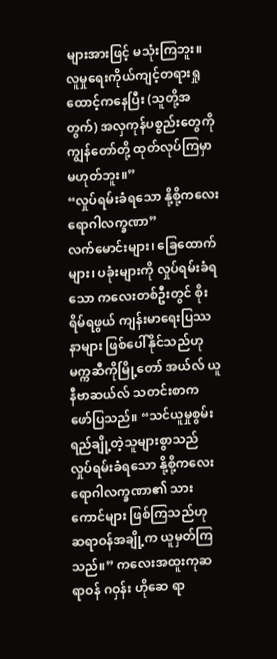များအားဖြင့် မသုံးကြဘူး။ လူမှုရေးကိုယ်ကျင့်တရားရှုထောင့်ကနေပြီး (သူတို့အတွက်) အလှကုန်ပစ္စည်းတွေကို ကျွန်တော်တို့ ထုတ်လုပ်ကြမှာမဟုတ်ဘူး။”
“လှုပ်ရမ်းခံရသော နို့စို့ကလေး ရောဂါလက္ခဏာ”
လက်မောင်းများ၊ ခြေထောက်များ၊ ပခုံးများကို လှုပ်ရမ်းခံရသော ကလေးတစ်ဦးတွင် စိုးရိမ်ရဖွယ် ကျန်းမာရေးပြဿနာများ ဖြစ်ပေါ်နိုင်သည်ဟု မက္ကဆီကိုမြို့တော် အယ်လ် ယူနီဗာဆယ်လ် သတင်းစာက ဖော်ပြသည်။ “သင်ယူမှုစွမ်းရည်ချို့တဲ့သူများစွာသည် လှုပ်ရမ်းခံရသော နို့စို့ကလေးရောဂါလက္ခဏာ၏ သားကောင်များ ဖြစ်ကြသည်ဟု ဆရာဝန်အချို့က ယူမှတ်ကြသည်။” ကလေးအထူးကုဆရာဝန် ဂဝှန်း ဟိုဆေ ရာ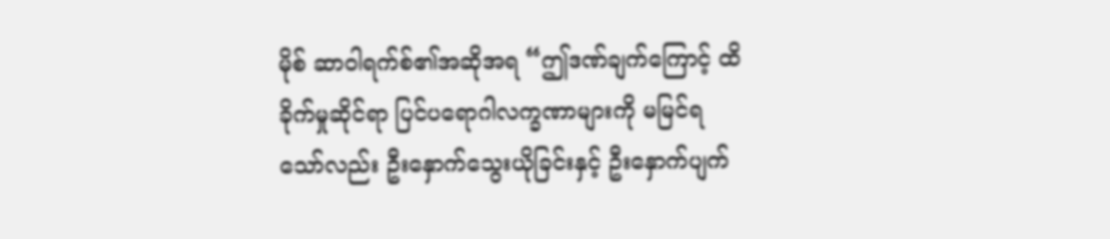မိုစ် ဆာဝါရက်စ်၏အဆိုအရ “ဤဒဏ်ချက်ကြောင့် ထိခိုက်မှုဆိုင်ရာ ပြင်ပရောဂါလက္ခဏာများကို မမြင်ရသော်လည်း ဦးနှောက်သွေးယိုခြင်းနှင့် ဦးနှောက်ပျက်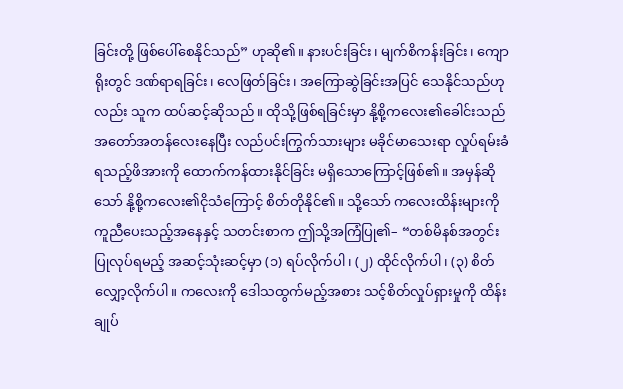ခြင်းတို့ ဖြစ်ပေါ်စေနိုင်သည်” ဟုဆို၏။ နားပင်းခြင်း၊ မျက်စိကန်းခြင်း၊ ကျောရိုးတွင် ဒဏ်ရာရခြင်း၊ လေဖြတ်ခြင်း၊ အကြောဆွဲခြင်းအပြင် သေနိုင်သည်ဟုလည်း သူက ထပ်ဆင့်ဆိုသည်။ ထိုသို့ဖြစ်ရခြင်းမှာ နို့စို့ကလေး၏ခေါင်းသည် အတော်အတန်လေးနေပြီး လည်ပင်းကြွက်သားများ မခိုင်မာသေးရာ လှုပ်ရမ်းခံရသည့်ဖိအားကို ထောက်ကန်ထားနိုင်ခြင်း မရှိသောကြောင့်ဖြစ်၏။ အမှန်ဆိုသော် နို့စို့ကလေး၏ငိုသံကြောင့် စိတ်တိုနိုင်၏။ သို့သော် ကလေးထိန်းများကို ကူညီပေးသည့်အနေနှင့် သတင်းစာက ဤသို့အကြံပြု၏– “တစ်မိနစ်အတွင်း ပြုလုပ်ရမည့် အဆင့်သုံးဆင့်မှာ (၁) ရပ်လိုက်ပါ၊ (၂) ထိုင်လိုက်ပါ၊ (၃) စိတ်လျှော့လိုက်ပါ။ ကလေးကို ဒေါသထွက်မည့်အစား သင့်စိတ်လှုပ်ရှားမှုကို ထိန်းချုပ်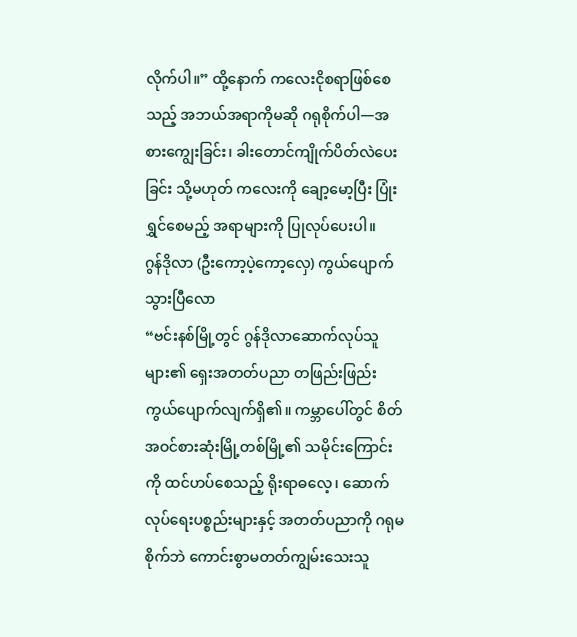လိုက်ပါ။” ထို့နောက် ကလေးငိုစရာဖြစ်စေသည့် အဘယ်အရာကိုမဆို ဂရုစိုက်ပါ—အစားကျွေးခြင်း၊ ခါးတောင်ကျိုက်ပိတ်လဲပေးခြင်း သို့မဟုတ် ကလေးကို ချော့မော့ပြီး ပြုံးရွှင်စေမည့် အရာများကို ပြုလုပ်ပေးပါ။
ဂွန်ဒိုလာ (ဦးကော့ပဲ့ကော့လှေ) ကွယ်ပျောက်သွားပြီလော
“ဗင်းနစ်မြို့တွင် ဂွန်ဒိုလာဆောက်လုပ်သူများ၏ ရှေးအတတ်ပညာ တဖြည်းဖြည်း ကွယ်ပျောက်လျက်ရှိ၏။ ကမ္ဘာပေါ်တွင် စိတ်အဝင်စားဆုံးမြို့တစ်မြို့၏ သမိုင်းကြောင်းကို ထင်ဟပ်စေသည့် ရိုးရာဓလေ့၊ ဆောက်လုပ်ရေးပစ္စည်းများနှင့် အတတ်ပညာကို ဂရုမစိုက်ဘဲ ကောင်းစွာမတတ်ကျွမ်းသေးသူ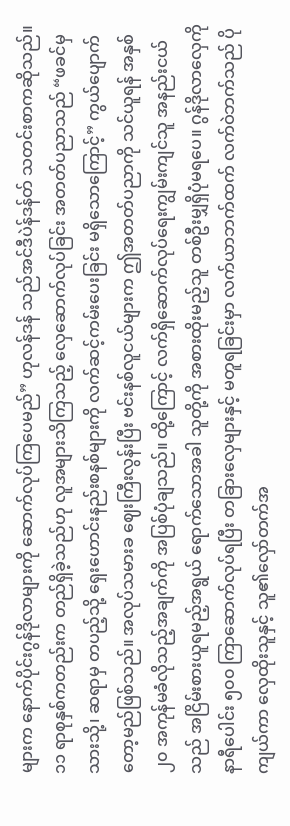များက နောက်ပိုင်းဂွန်ဒိုလာများကို ဆောက်လုပ်ကြပေမည်” ဟုလန်ဒန် သည်အင်ဒီပဲန်ဒန်တ် သတင်းစာကဆိုသည်။ ၁၁ ရာစုနှစ်ကတည်းက တည်ရှိခဲ့သည်ဟု လူအများသိကြသည့် လှေဆောက်လုပ်ခြင်း အတတ်ပညာသည် “ဖခင်မှ သားသို့၊ ဆရာမှ တပည့်သို့ ရှေးဟောင်းနည်းစနစ်များကို လက်ဆင့်ကမ်းပေးခြင်း မရှိသောကြောင့်” ကွယ်ပျောက်တော့မည်ဖြစ်သည်။ အလုပ်သမားခ ဈေးကြီးလွန်းပြီး ဗင်းနစ်လူငယ်များက ဤအတတ်ပညာကို သင်ယူရန် အနှစ် ၂၀ အကုန်မခံလိုသည့်အချက်ကို အပြစ်ပုံချသည်။ ထို့ကြောင့် လက်ရှိဆောက်လုပ်ရေးကျွမ်းကျင်သူ အနည်းငယ်သည် အငြိမ်းစားယူရမည့်အရွယ် ရောက်သောအခါ သူတို့ကို အစားထိုးမည့်သူ တစ်ဦးမျှရှိပုံမရပေ။ ဂွန်ဒိုလာလှေကို နာရီပေါင်း ၅၀၀ ကြာဆောက်လုပ်ရပြီး တခြားလှေများနှင့် မတူရခြင်းမှာ လက်ယာဘက်ထက် လက်ဝဲဘက်သည် ပိုကျယ်ကာ လှေထိုးသူနှင့် သူ၏လှော်တက်အ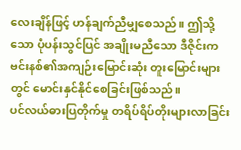လေးချိန်ဖြင့် ဟန်ချက်ညီမျှစေသည်။ ဤသို့သော ပုံပန်းသွင်ပြင် အချိုးမညီသော ဒီဇိုင်းက ဗင်းနစ်၏အကျဉ်းမြောင်းဆုံး တူးမြောင်းများတွင် မောင်းနှင်နိုင်စေခြင်းဖြစ်သည်။
ပင်လယ်ဓားပြတိုက်မှု တရိပ်ရိပ်တိုးများလာခြင်း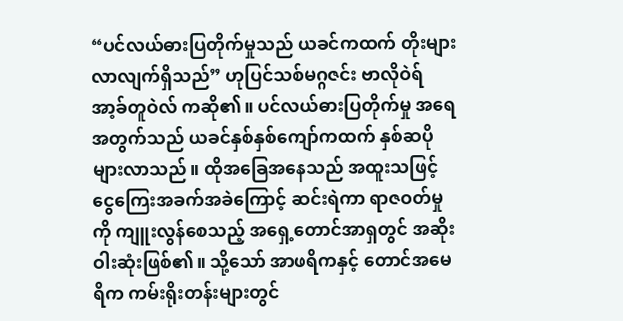“ပင်လယ်ဓားပြတိုက်မှုသည် ယခင်ကထက် တိုးများလာလျက်ရှိသည်” ဟုပြင်သစ်မဂ္ဂဇင်း ဗာလိုဝဲရ် အာ့ခ်တူဝဲလ် ကဆို၏။ ပင်လယ်ဓားပြတိုက်မှု အရေအတွက်သည် ယခင်နှစ်နှစ်ကျော်ကထက် နှစ်ဆပိုများလာသည်။ ထိုအခြေအနေသည် အထူးသဖြင့် ငွေကြေးအခက်အခဲကြောင့် ဆင်းရဲကာ ရာဇဝတ်မှုကို ကျူးလွန်စေသည့် အရှေ့တောင်အာရှတွင် အဆိုးဝါးဆုံးဖြစ်၏။ သို့သော် အာဖရိကနှင့် တောင်အမေရိက ကမ်းရိုးတန်းများတွင်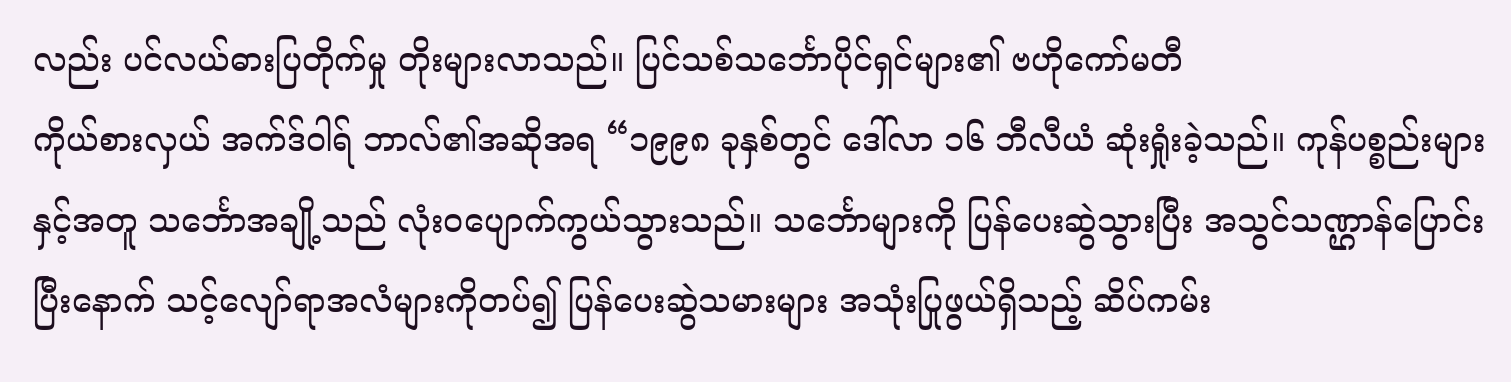လည်း ပင်လယ်ဓားပြတိုက်မှု တိုးများလာသည်။ ပြင်သစ်သင်္ဘောပိုင်ရှင်များ၏ ဗဟိုကော်မတီ
ကိုယ်စားလှယ် အက်ဒ်ဝါရ် ဘာလ်၏အဆိုအရ “၁၉၉၈ ခုနှစ်တွင် ဒေါ်လာ ၁၆ ဘီလီယံ ဆုံးရှုံးခဲ့သည်။ ကုန်ပစ္စည်းများနှင့်အတူ သင်္ဘောအချို့သည် လုံးဝပျောက်ကွယ်သွားသည်။ သင်္ဘောများကို ပြန်ပေးဆွဲသွားပြီး အသွင်သဏ္ဌာန်ပြောင်းပြီးနောက် သင့်လျော်ရာအလံများကိုတပ်၍ ပြန်ပေးဆွဲသမားများ အသုံးပြုဖွယ်ရှိသည့် ဆိပ်ကမ်း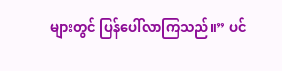များတွင် ပြန်ပေါ်လာကြသည်။” ပင်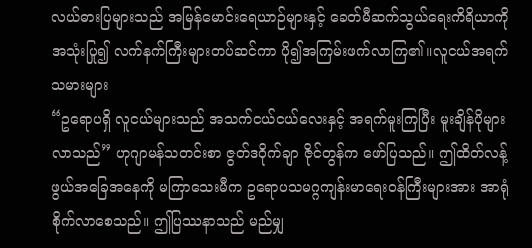လယ်ဓားပြများသည် အမြန်မောင်းရေယာဉ်များနှင့် ခေတ်မီဆက်သွယ်ရေးကိရိယာကို အသုံးပြု၍ လက်နက်ကြီးများတပ်ဆင်ကာ ပို၍အကြမ်းဖက်လာကြ၏။လူငယ်အရက်သမားများ
“ဥရောပရှိ လူငယ်များသည် အသက်ငယ်ငယ်လေးနှင့် အရက်မူးကြပြီး မူးချိန်ပိုများလာသည်” ဟုဂျာမန်သတင်းစာ ဇွတ်ဒဝိုက်ချာ ဇိုင်တွန်က ဖော်ပြသည်။ ဤထိတ်လန့်ဖွယ်အခြေအနေကို မကြာသေးမီက ဥရောပသမဂ္ဂကျန်းမာရေးဝန်ကြီးများအား အာရုံစိုက်လာစေသည်။ ဤပြဿနာသည် မည်မျှ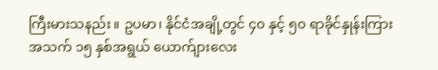ကြီးမားသနည်း။ ဥပမာ၊ နိုင်ငံအချို့တွင် ၄၀ နှင့် ၅၀ ရာခိုင်နှုန်းကြား အသက် ၁၅ နှစ်အရွယ် ယောက်ျားလေး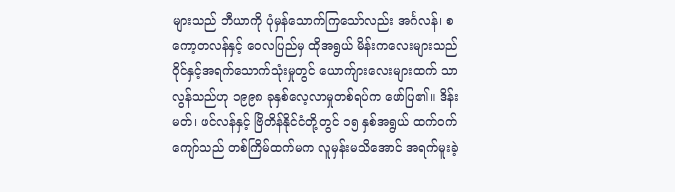များသည် ဘီယာကို ပုံမှန်သောက်ကြသော်လည်း အင်္ဂလန်၊ စကော့တလန်နှင့် ဝေလပြည်မှ ထိုအရွယ် မိန်းကလေးများသည် ဝိုင်နှင့်အရက်သောက်သုံးမှုတွင် ယောက်ျားလေးများထက် သာလွန်သည်ဟု ၁၉၉၈ ခုနှစ်လေ့လာမှုတစ်ရပ်က ဖော်ပြ၏။ ဒိန်းမတ်၊ ဖင်လန်နှင့် ဗြိတိန်နိုင်ငံတို့တွင် ၁၅ နှစ်အရွယ် ထက်ဝက်ကျော်သည် တစ်ကြိမ်ထက်မက လူမှန်းမသိအောင် အရက်မူးခဲ့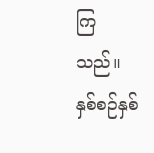ကြသည်။ နှစ်စဉ်နှစ်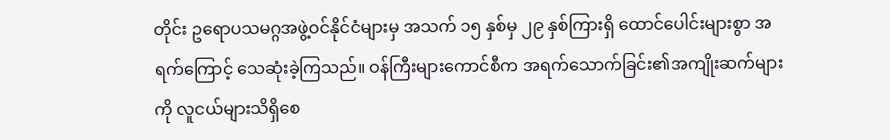တိုင်း ဥရောပသမဂ္ဂအဖွဲ့ဝင်နိုင်ငံများမှ အသက် ၁၅ နှစ်မှ ၂၉ နှစ်ကြားရှိ ထောင်ပေါင်းများစွာ အရက်ကြောင့် သေဆုံးခဲ့ကြသည်။ ဝန်ကြီးများကောင်စီက အရက်သောက်ခြင်း၏အကျိုးဆက်များကို လူငယ်များသိရှိစေ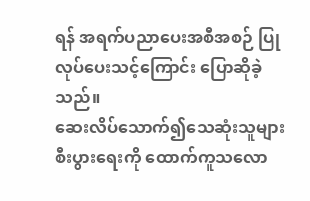ရန် အရက်ပညာပေးအစီအစဉ် ပြုလုပ်ပေးသင့်ကြောင်း ပြောဆိုခဲ့သည်။
ဆေးလိပ်သောက်၍သေဆုံးသူများ စီးပွားရေးကို ထောက်ကူသလော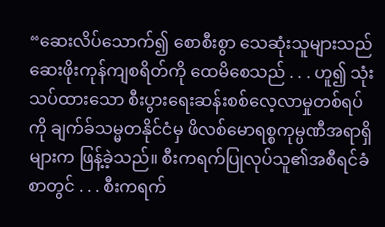“ဆေးလိပ်သောက်၍ စောစီးစွာ သေဆုံးသူများသည် ဆေးဖိုးကုန်ကျစရိတ်ကို ထေမိစေသည် . . . ဟူ၍ သုံးသပ်ထားသော စီးပွားရေးဆန်းစစ်လေ့လာမှုတစ်ရပ်ကို ချက်ခ်သမ္မတနိုင်ငံမှ ဖိလစ်မောရစ္စကုမ္ပဏီအရာရှိများက ဖြန့်ခဲ့သည်။ စီးကရက်ပြုလုပ်သူ၏အစီရင်ခံစာတွင် . . . စီးကရက်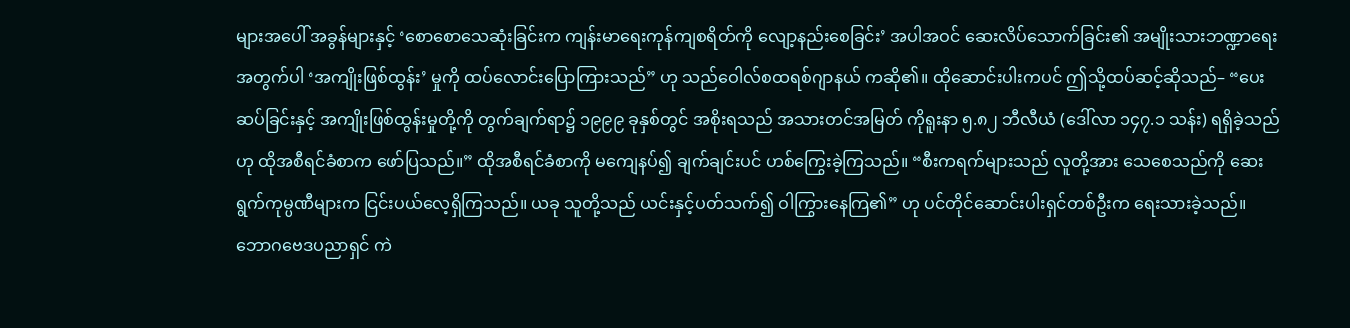များအပေါ် အခွန်များနှင့် ‘စောစောသေဆုံးခြင်းက ကျန်းမာရေးကုန်ကျစရိတ်ကို လျော့နည်းစေခြင်း’ အပါအဝင် ဆေးလိပ်သောက်ခြင်း၏ အမျိုးသားဘဏ္ဍာရေးအတွက်ပါ ‘အကျိုးဖြစ်ထွန်း’ မှုကို ထပ်လောင်းပြောကြားသည်” ဟု သည်ဝေါလ်စထရစ်ဂျာနယ် ကဆို၏။ ထိုဆောင်းပါးကပင် ဤသို့ထပ်ဆင့်ဆိုသည်– “ပေးဆပ်ခြင်းနှင့် အကျိုးဖြစ်ထွန်းမှုတို့ကို တွက်ချက်ရာ၌ ၁၉၉၉ ခုနှစ်တွင် အစိုးရသည် အသားတင်အမြတ် ကိုရူးနာ ၅.၈၂ ဘီလီယံ (ဒေါ်လာ ၁၄၇.၁ သန်း) ရရှိခဲ့သည်ဟု ထိုအစီရင်ခံစာက ဖော်ပြသည်။” ထိုအစီရင်ခံစာကို မကျေနပ်၍ ချက်ချင်းပင် ဟစ်ကြွေးခဲ့ကြသည်။ “စီးကရက်များသည် လူတို့အား သေစေသည်ကို ဆေးရွက်ကုမ္ပဏီများက ငြင်းပယ်လေ့ရှိကြသည်။ ယခု သူတို့သည် ယင်းနှင့်ပတ်သက်၍ ဝါကြွားနေကြ၏” ဟု ပင်တိုင်ဆောင်းပါးရှင်တစ်ဦးက ရေးသားခဲ့သည်။ ဘောဂဗေဒပညာရှင် ကဲ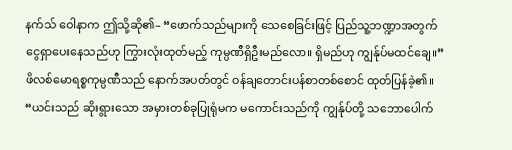နက်သ် ဝေါနာက ဤသို့ဆို၏– “ဖောက်သည်များကို သေစေခြင်းဖြင့် ပြည်သူ့ဘဏ္ဍာအတွက် ငွေရှာပေးနေသည်ဟု ကြွားလုံးထုတ်မည့် ကုမ္ပဏီရှိဦးမည်လော။ ရှိမည်ဟု ကျွန်ုပ်မထင်ချေ။” ဖိလစ်မောရစ္စကုမ္ပဏီသည် နောက်အပတ်တွင် ဝန်ချတောင်းပန်စာတစ်စောင် ထုတ်ပြန်ခဲ့၏။ “ယင်းသည် ဆိုးရွားသော အမှားတစ်ခုပြုရုံမက မကောင်းသည်ကို ကျွန်ုပ်တို့ သဘောပေါက်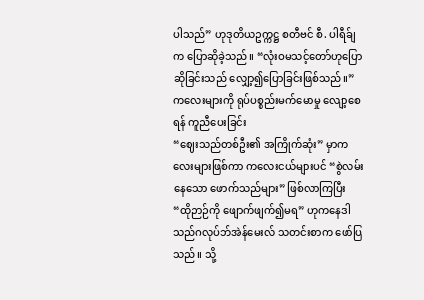ပါသည်” ဟုဒုတိယဥက္ကဋ္ဌ စတီဗင် စီ. ပါရီခ်ျက ပြောဆိုခဲ့သည်။ “လုံးဝမသင့်တော်ဟုပြောဆိုခြင်းသည် လျှော့၍ပြောခြင်းဖြစ်သည်။”
ကလေးများကို ရုပ်ပစ္စည်းမက်မောမှု လျော့စေရန် ကူညီပေးခြင်း
“ဈေးသည်တစ်ဦး၏ အကြိုက်ဆုံး” မှာကလေးများဖြစ်ကာ ကလေးငယ်များပင် “စွဲလမ်းနေသော ဖောက်သည်များ” ဖြစ်လာကြပြီး “ထိုဉာဉ်ကို ဖျောက်ဖျက်၍မရ” ဟုကနေဒါ သည်ဂလုပ်ဘ်အဲန်မေးလ် သတင်းစာက ဖော်ပြသည်။ သို့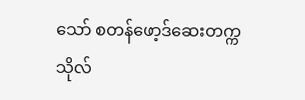သော် စတန်ဖော့ဒ်ဆေးတက္ကသိုလ်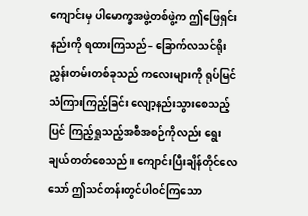ကျောင်းမှ ပါမောက္ခအဖွဲ့တစ်ဖွဲ့က ဤဖြေရှင်းနည်းကို ရထားကြသည်– ခြောက်လသင်ရိုးညွှန်းတမ်းတစ်ခုသည် ကလေးများကို ရုပ်မြင်သံကြားကြည့်ခြင်း လျော့နည်းသွားစေသည့်ပြင် ကြည့်ရှုသည့်အစီအစဉ်ကိုလည်း ရွေးချယ်တတ်စေသည်။ ကျောင်းပြီးချိန်တိုင်လေသော် ဤသင်တန်းတွင်ပါဝင်ကြသော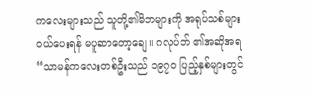ကလေးများသည် သူတို့၏မိဘများကို အရုပ်သစ်များဝယ်ပေးရန် မပူဆာတော့ချေ။ ဂလုပ်ဘ် ၏အဆိုအရ “သာမန်ကလေးတစ်ဦးသည် ၁၉၇၀ ပြည့်နှစ်များတွင်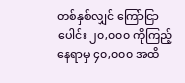တစ်နှစ်လျှင် ကြော်ငြာပေါင်း ၂၀,၀၀၀ ကိုကြည့်နေရာမှ ၄၀,၀၀၀ အထိ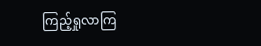ကြည့်ရှုလာကြ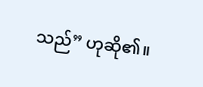သည်” ဟုဆို၏။